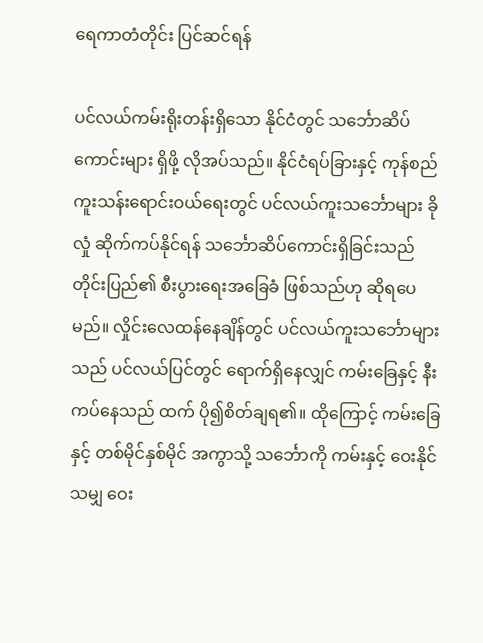ရေကာတံတိုင်း ပြင်ဆင်ရန်

ပင်လယ်ကမ်းရိုးတန်းရှိသော နိုင်ငံတွင် သင်္ဘောဆိပ် ကောင်းများ ရှိဖို့ လိုအပ်သည်။ နိုင်ငံရပ်ခြားနှင့် ကုန်စည် ကူးသန်းရောင်းဝယ်ရေးတွင် ပင်လယ်ကူးသင်္ဘောများ ခိုလှုံ ဆိုက်ကပ်နိုင်ရန် သင်္ဘောဆိပ်ကောင်းရှိခြင်းသည် တိုင်းပြည်၏ စီးပွားရေးအခြေခံ ဖြစ်သည်ဟု ဆိုရပေမည်။ လှိုင်းလေထန်နေချိန်တွင် ပင်လယ်ကူးသင်္ဘောများသည် ပင်လယ်ပြင်တွင် ရောက်ရှိနေလျှင် ကမ်းခြေနှင့် နီးကပ်နေသည် ထက် ပို၍စိတ်ချရ၏။ ထိုကြောင့် ကမ်းခြေနှင့် တစ်မိုင်နှစ်မိုင် အကွာသို့ သင်္ဘောကို ကမ်းနှင့် ဝေးနိုင်သမျှ ဝေး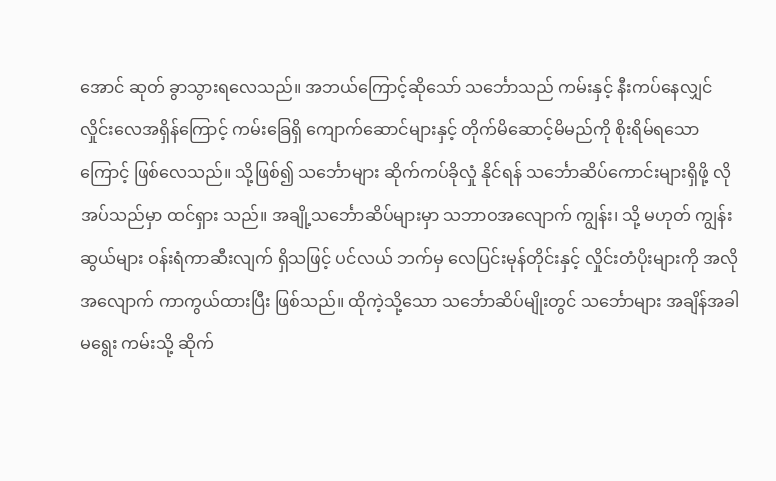အောင် ဆုတ် ခွာသွားရလေသည်။ အဘယ်ကြောင့်ဆိုသော် သင်္ဘောသည် ကမ်းနှင့် နီးကပ်နေလျှင် လှိုင်းလေအရှိန်ကြောင့် ကမ်းခြေရှိ ကျောက်ဆောင်များနှင့် တိုက်မိဆောင့်မိမည်ကို စိုးရိမ်ရသော ကြောင့် ဖြစ်လေသည်။ သို့ဖြစ်၍ သင်္ဘောများ ဆိုက်ကပ်ခိုလှုံ နိုင်ရန် သင်္ဘောဆိပ်ကောင်းများရှိဖို့ လိုအပ်သည်မှာ ထင်ရှား သည်။ အချို့သင်္ဘောဆိပ်များမှာ သဘာဝအလျောက် ကျွန်း၊ သို့ မဟုတ် ကျွန်းဆွယ်များ ဝန်းရံကာဆီးလျက် ရှိသဖြင့် ပင်လယ် ဘက်မှ လေပြင်းမုန်တိုင်းနှင့် လှိုင်းတံပိုးများကို အလို အလျောက် ကာကွယ်ထားပြီး ဖြစ်သည်။ ထိုကဲ့သို့သော သင်္ဘောဆိပ်မျိုးတွင် သင်္ဘောများ အချိန်အခါမရွေး ကမ်းသို့ ဆိုက်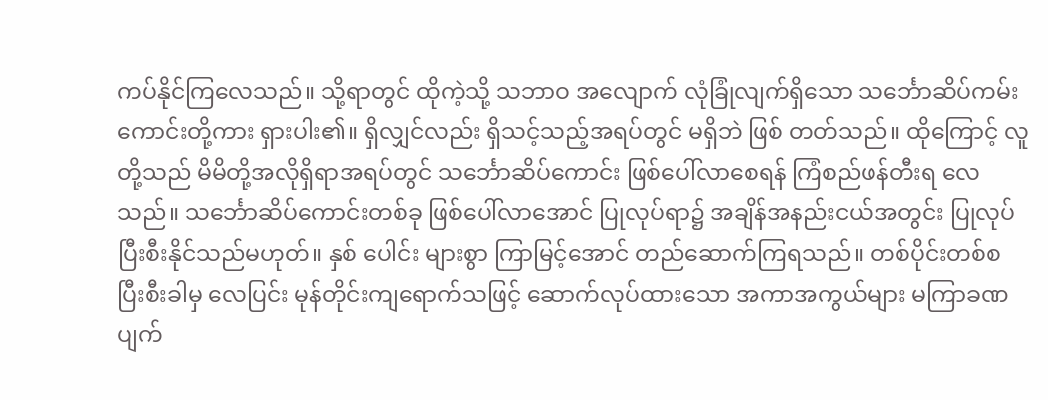ကပ်နိုင်ကြလေသည်။ သို့ရာတွင် ထိုကဲ့သို့ သဘာဝ အလျောက် လုံခြုံလျက်ရှိသော သင်္ဘောဆိပ်ကမ်းကောင်းတို့ကား ရှားပါး၏။ ရှိလျှင်လည်း ရှိသင့်သည့်အရပ်တွင် မရှိဘဲ ဖြစ် တတ်သည်။ ထိုကြောင့် လူတို့သည် မိမိတို့အလိုရှိရာအရပ်တွင် သင်္ဘောဆိပ်ကောင်း ဖြစ်ပေါ်လာစေရန် ကြံစည်ဖန်တီးရ လေသည်။ သင်္ဘောဆိပ်ကောင်းတစ်ခု ဖြစ်ပေါ်လာအောင် ပြုလုပ်ရာ၌ အချိန်အနည်းငယ်အတွင်း ပြုလုပ်ပြီးစီးနိုင်သည်မဟုတ်။ နှစ် ပေါင်း များစွာ ကြာမြင့်အောင် တည်ဆောက်ကြရသည်။ တစ်ပိုင်းတစ်စ ပြီးစီးခါမှ လေပြင်း မုန်တိုင်းကျရောက်သဖြင့် ဆောက်လုပ်ထားသော အကာအကွယ်များ မကြာခဏ ပျက်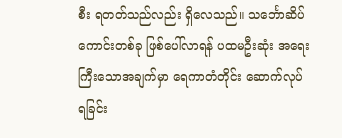စီး ရတတ်သည်လည်း ရှိလေသည်။ သင်္ဘောဆိပ်ကောင်းတစ်ခု ဖြစ်ပေါ်လာရန် ပထမဦးဆုံး အရေးကြီးသောအချက်မှာ ရေကာတံတိုင်း ဆောက်လုပ်ရခြင်း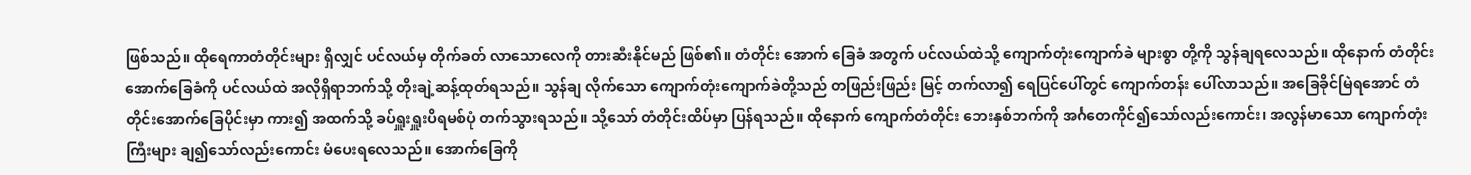ဖြစ်သည်။ ထိုရေကာတံတိုင်းများ ရှိလျှင် ပင်လယ်မှ တိုက်ခတ် လာသောလေကို တားဆီးနိုင်မည် ဖြစ်၏။ တံတိုင်း အောက် ခြေခံ အတွက် ပင်လယ်ထဲသို့ ကျောက်တုံးကျောက်ခဲ များစွာ တို့ကို သွန်ချရလေသည်။ ထိုနောက် တံတိုင်းအောက်ခြေခံကို ပင်လယ်ထဲ အလိုရှိရာဘက်သို့ တိုးချဲ့ဆန့်ထုတ်ရသည်။ သွန်ချ လိုက်သော ကျောက်တုံးကျောက်ခဲတို့သည် တဖြည်းဖြည်း မြင့် တက်လာ၍ ရေပြင်ပေါ်တွင် ကျောက်တန်း ပေါ်လာသည်။ အခြေခိုင်မြဲရအောင် တံတိုင်းအောက်ခြေပိုင်းမှာ ကား၍ အထက်သို့ ခပ်ရှူးရှူးပိရမစ်ပုံ တက်သွားရသည်။ သို့သော် တံတိုင်းထိပ်မှာ ပြန်ရသည်။ ထိုနောက် ကျောက်တံတိုင်း ဘေးနှစ်ဘက်ကို အင်္ဂတေကိုင်၍သော်လည်းကောင်း၊ အလွန်မာသော ကျောက်တုံးကြီးများ ချ၍သော်လည်းကောင်း မံပေးရလေသည်။ အောက်ခြေကို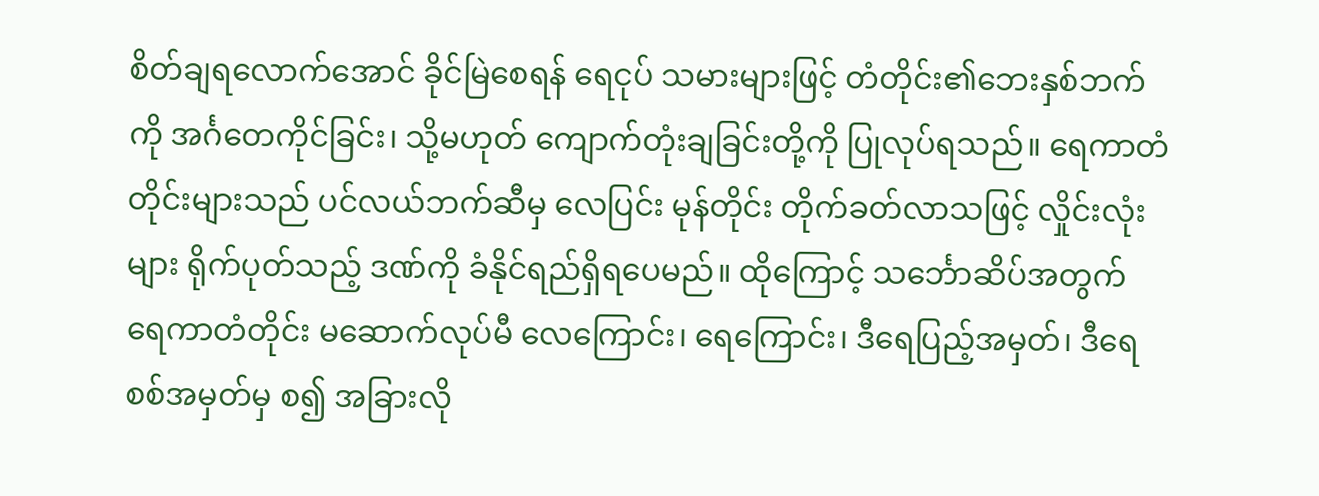စိတ်ချရလောက်အောင် ခိုင်မြဲစေရန် ရေငုပ် သမားများဖြင့် တံတိုင်း၏ဘေးနှစ်ဘက်ကို အင်္ဂတေကိုင်ခြင်း၊ သို့မဟုတ် ကျောက်တုံးချခြင်းတို့ကို ပြုလုပ်ရသည်။ ရေကာတံတိုင်းများသည် ပင်လယ်ဘက်ဆီမှ လေပြင်း မုန်တိုင်း တိုက်ခတ်လာသဖြင့် လှိုင်းလုံးများ ရိုက်ပုတ်သည့် ဒဏ်ကို ခံနိုင်ရည်ရှိရပေမည်။ ထိုကြောင့် သင်္ဘောဆိပ်အတွက် ရေကာတံတိုင်း မဆောက်လုပ်မီ လေကြောင်း၊ ရေကြောင်း၊ ဒီရေပြည့်အမှတ်၊ ဒီရေစစ်အမှတ်မှ စ၍ အခြားလို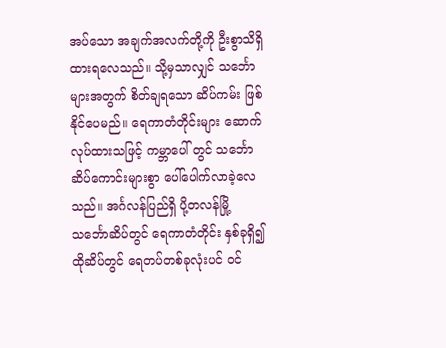အပ်သော အချက်အလက်တို့ကို ဦးစွာသိရှိထားရလေသည်။ သို့မှသာလျှင် သင်္ဘောများအတွက် စိတ်ချရသော ဆိပ်ကမ်း ဖြစ်နိုင်ပေမည်။ ရေကာတံတိုင်းများ ဆောက်လုပ်ထားသဖြင့် ကမ္ဘာပေါ် တွင် သင်္ဘောဆိပ်ကောင်းများစွာ ပေါ်ပေါက်လာခဲ့လေသည်။ အင်္ဂလန်ပြည်ရှိ ပို့တလန်မြို့ သင်္ဘောဆိပ်တွင် ရေကာတံတိုင်း နှစ်ခုရှိ၍ ထိုဆိပ်တွင် ရေတပ်တစ်ခုလုံးပင် ဝင်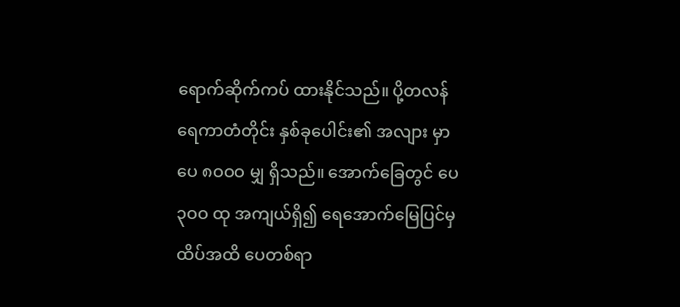ရောက်ဆိုက်ကပ် ထားနိုင်သည်။ ပို့တလန်ရေကာတံတိုင်း နှစ်ခုပေါင်း၏ အလျား မှာ ပေ ၈ဝဝဝ မျှ ရှိသည်။ အောက်ခြေတွင် ပေ ၃ဝဝ ထု အကျယ်ရှိ၍ ရေအောက်မြေပြင်မှ ထိပ်အထိ ပေတစ်ရာ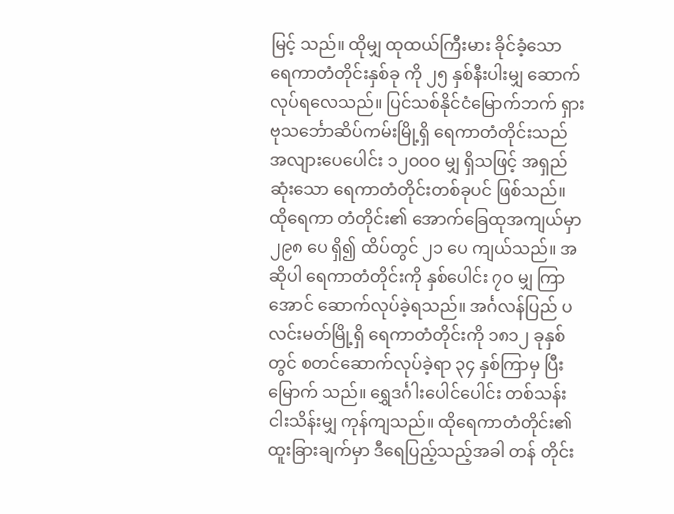မြင့် သည်။ ထိုမျှ ထုထယ်ကြီးမား ခိုင်ခံ့သော ရေကာတံတိုင်းနှစ်ခု ကို ၂၅ နှစ်နီးပါးမျှ ဆောက်လုပ်ရလေသည်။ ပြင်သစ်နိုင်ငံမြောက်ဘက် ရှားဗုသင်္ဘောဆိပ်ကမ်းမြို့ရှိ ရေကာတံတိုင်းသည် အလျားပေပေါင်း ၁၂ဝဝဝ မျှ ရှိသဖြင့် အရှည်ဆုံးသော ရေကာတံတိုင်းတစ်ခုပင် ဖြစ်သည်။ ထိုရေကာ တံတိုင်း၏ အောက်ခြေထုအကျယ်မှာ ၂၉၈ ပေ ရှိ၍ ထိပ်တွင် ၂၁ ပေ ကျယ်သည်။ အဆိုပါ ရေကာတံတိုင်းကို နှစ်ပေါင်း ၇ဝ မျှ ကြာအောင် ဆောက်လုပ်ခဲ့ရသည်။ အင်္ဂလန်ပြည် ပလင်းမတ်မြို့ရှိ ရေကာတံတိုင်းကို ၁၈၁၂ ခုနှစ်တွင် စတင်ဆောက်လုပ်ခဲ့ရာ ၃၄ နှစ်ကြာမှ ပြီးမြောက် သည်။ ရွှေဒင်္ဂါးပေါင်ပေါင်း တစ်သန်းငါးသိန်းမျှ ကုန်ကျသည်။ ထိုရေကာတံတိုင်း၏ ထူးခြားချက်မှာ ဒီရေပြည့်သည့်အခါ တန် တိုင်း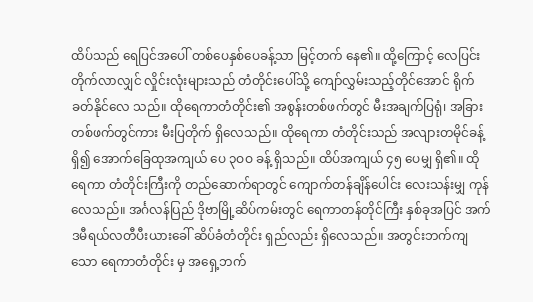ထိပ်သည် ရေပြင်အပေါ် တစ်ပေနှစ်ပေခန့်သာ မြင့်တက် နေ၏။ ထို့ကြောင့် လေပြင်းတိုက်လာလျှင် လှိုင်းလုံးများသည် တံတိုင်းပေါ်သို့ ကျော်လွှမ်းသည့်တိုင်အောင် ရိုက်ခတ်နိုင်လေ သည်။ ထိုရေကာတံတိုင်း၏ အစွန်းတစ်ဖက်တွင် မီးအချက်ပြရုံ၊ အခြားတစ်ဖက်တွင်ကား မီးပြတိုက် ရှိလေသည်။ ထိုရေကာ တံတိုင်းသည် အလျားတမိုင်ခန့်ရှိ၍ အောက်ခြေထုအကျယ် ပေ ၃ဝဝ ခန့် ရှိသည်။ ထိပ်အကျယ် ၄၅ ပေမျှ ရှိ၏။ ထိုရေကာ တံတိုင်းကြီးကို တည်ဆောက်ရာတွင် ကျောက်တန်ချိန်ပေါင်း လေးသန်းမျှ ကုန်လေသည်။ အင်္ဂလန်ပြည် ဒိုဗာမြို့ဆိပ်ကမ်းတွင် ရေကာတန်တိုင်ကြီး နှစ်ခုအပြင် အက်ဒမီရယ်လတီပီးယားခေါ် ဆိပ်ခံတံတိုင်း ရှည်လည်း ရှိလေသည်။ အတွင်းဘက်ကျသော ရေကာတံတိုင်း မှ အရှေ့ဘက်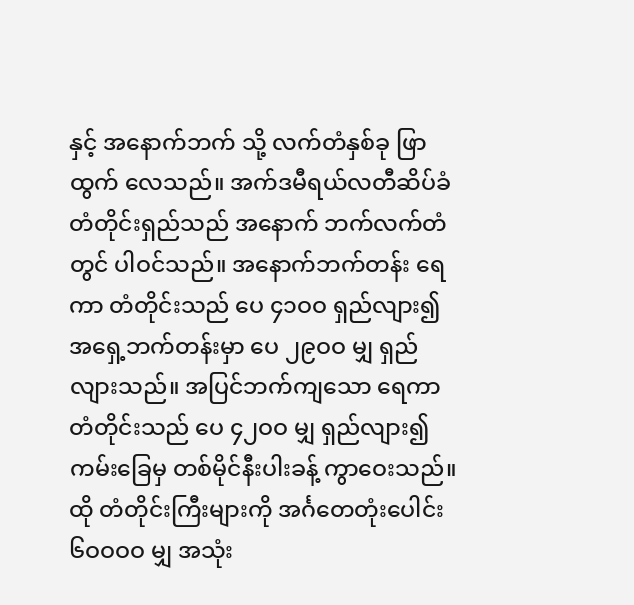နှင့် အနောက်ဘက် သို့ လက်တံနှစ်ခု ဖြာထွက် လေသည်။ အက်ဒမီရယ်လတီဆိပ်ခံတံတိုင်းရှည်သည် အနောက် ဘက်လက်တံတွင် ပါဝင်သည်။ အနောက်ဘက်တန်း ရေကာ တံတိုင်းသည် ပေ ၄၁ဝဝ ရှည်လျား၍ အရှေ့ဘက်တန်းမှာ ပေ ၂၉ဝဝ မျှ ရှည်လျားသည်။ အပြင်ဘက်ကျသော ရေကာတံတိုင်းသည် ပေ ၄၂ဝဝ မျှ ရှည်လျား၍ ကမ်းခြေမှ တစ်မိုင်နီးပါးခန့် ကွာဝေးသည်။ ထို တံတိုင်းကြီးများကို အင်္ဂတေတုံးပေါင်း ၆ဝဝဝဝ မျှ အသုံး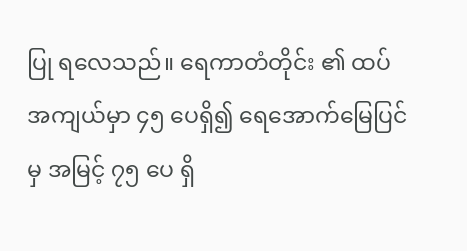ပြု ရလေသည်။ ရေကာတံတိုင်း ၏ ထပ်အကျယ်မှာ ၄၅ ပေရှိ၍ ရေအောက်မြေပြင်မှ အမြင့် ၇၅ ပေ ရှိ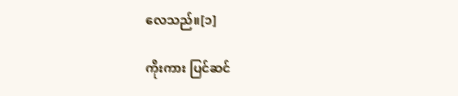လေသည်။[၁]

ကိုးကား ပြင်ဆင်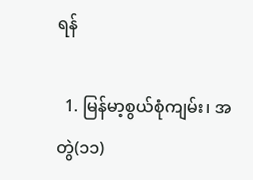ရန်

  1. မြန်မာ့စွယ်စုံကျမ်း၊ အတွဲ(၁၁)